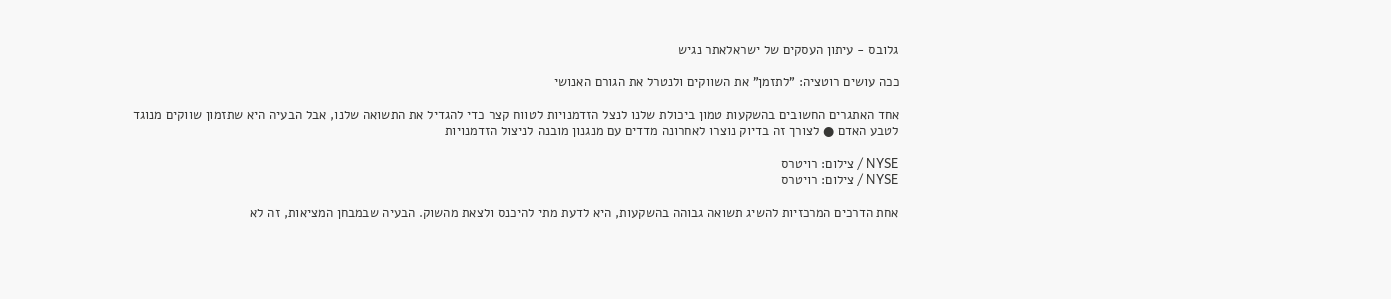גלובס - עיתון העסקים של ישראלאתר נגיש

ככה עושים רוטציה: "לתזמן" את השווקים ולנטרל את הגורם האנושי

אחד האתגרים החשובים בהשקעות טמון ביכולת שלנו לנצל הזדמנויות לטווח קצר כדי להגדיל את התשואה שלנו, אבל הבעיה היא שתזמון שווקים מנוגד לטבע האדם ● לצורך זה בדיוק נוצרו לאחרונה מדדים עם מנגנון מובנה לניצול הזדמנויות

NYSE / צילום: רויטרס
NYSE / צילום: רויטרס

אחת הדרכים המרכזיות להשיג תשואה גבוהה בהשקעות, היא לדעת מתי להיכנס ולצאת מהשוק. הבעיה שבמבחן המציאות, זה לא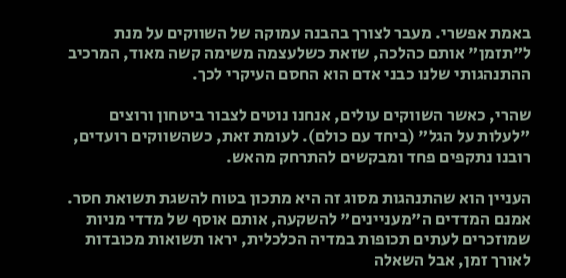באמת אפשרי. מעבר לצורך בהבנה עמוקה של השווקים על מנת ל"תזמן" אותם כהלכה, שזאת כשלעצמה משימה קשה מאוד, המרכיב ההתנהגותי שלנו כבני אדם הוא החסם העיקרי לכך.

שהרי, כאשר השווקים עולים, אנחנו נוטים לצבור ביטחון ורוצים "לעלות על הגל" (ביחד עם כולם). לעומת זאת, כשהשווקים רועדים, רובנו נתקפים פחד ומבקשים להתרחק מהאש.

העניין הוא שהתנהגות מסוג זה היא מתכון בטוח להשגת תשואת חסר. אמנם המדדים ה"מעניינים" להשקעה, אותם אוסף של מדדי מניות שמוזכרים לעתים תכופות במדיה הכלכלית, יראו תשואות מכובדות לאורך זמן, אבל השאלה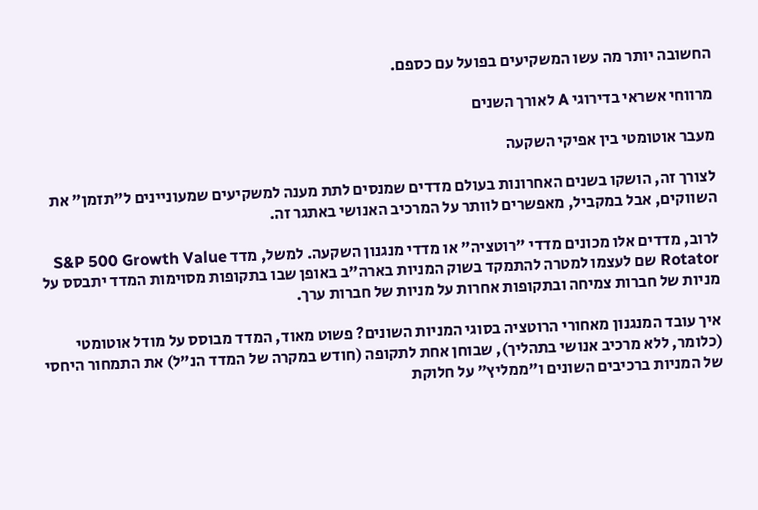החשובה יותר מה עשו המשקיעים בפועל עם כספם.

מרווחי אשראי בדירוגי A לאורך השנים

מעבר אוטומטי בין אפיקי השקעה

לצורך זה, הושקו בשנים האחרונות בעולם מדדים שמנסים לתת מענה למשקיעים שמעוניינים ל"תזמן" את השווקים, אבל במקביל, מאפשרים לוותר על המרכיב האנושי באתגר זה.

לרוב, מדדים אלו מכונים מדדי "רוטציה" או מדדי מנגנון השקעה. למשל, מדד S&P 500 Growth Value Rotator שם לעצמו למטרה להתמקד בשוק המניות בארה"ב באופן שבו בתקופות מסוימות המדד יתבסס על מניות של חברות צמיחה ובתקופות אחרות על מניות של חברות ערך.

איך עובד המנגנון מאחורי הרוטציה בסוגי המניות השונים? פשוט מאוד, המדד מבוסס על מודל אוטומטי (כלומר, ללא מרכיב אנושי בתהליך), שבוחן אחת לתקופה (חודש במקרה של המדד הנ"ל) את התמחור היחסי של המניות ברכיבים השונים ו"ממליץ" על חלוקת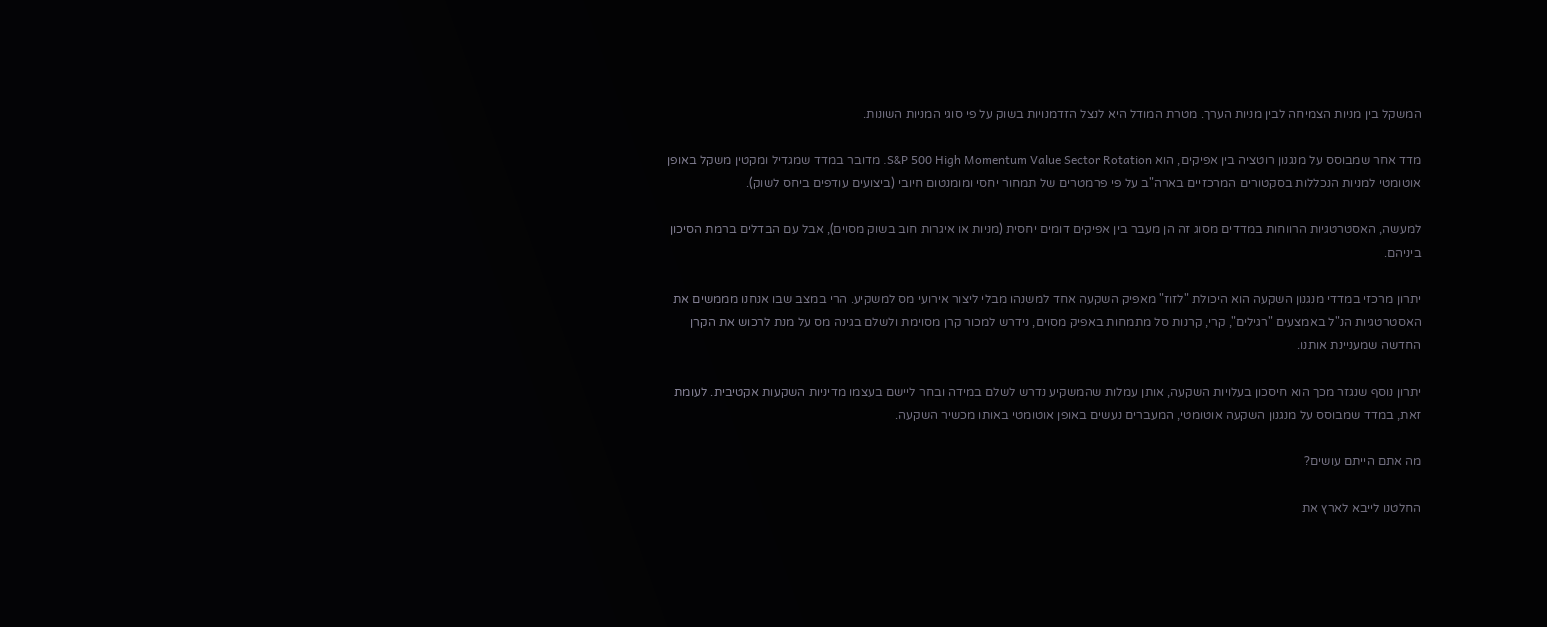המשקל בין מניות הצמיחה לבין מניות הערך. מטרת המודל היא לנצל הזדמנויות בשוק על פי סוגי המניות השונות.

מדד אחר שמבוסס על מנגנון רוטציה בין אפיקים, הוא S&P 500 High Momentum Value Sector Rotation. מדובר במדד שמגדיל ומקטין משקל באופן אוטומטי למניות הנכללות בסקטורים המרכזיים בארה"ב על פי פרמטרים של תמחור יחסי ומומנטום חיובי (ביצועים עודפים ביחס לשוק).

למעשה, האסטרטגיות הרווחות במדדים מסוג זה הן מעבר בין אפיקים דומים יחסית (מניות או איגרות חוב בשוק מסוים), אבל עם הבדלים ברמת הסיכון ביניהם.

יתרון מרכזי במדדי מנגנון השקעה הוא היכולת "לזוז" מאפיק השקעה אחד למשנהו מבלי ליצור אירועי מס למשקיע. הרי במצב שבו אנחנו מממשים את האסטרטגיות הנ"ל באמצעים "רגילים", קרי, קרנות סל מתמחות באפיק מסוים, נידרש למכור קרן מסוימת ולשלם בגינה מס על מנת לרכוש את הקרן החדשה שמעניינת אותנו.

יתרון נוסף שנגזר מכך הוא חיסכון בעלויות השקעה, אותן עמלות שהמשקיע נדרש לשלם במידה ובחר ליישם בעצמו מדיניות השקעות אקטיבית. לעומת זאת, במדד שמבוסס על מנגנון השקעה אוטומטי, המעברים נעשים באופן אוטומטי באותו מכשיר השקעה.

מה אתם הייתם עושים?

החלטנו לייבא לארץ את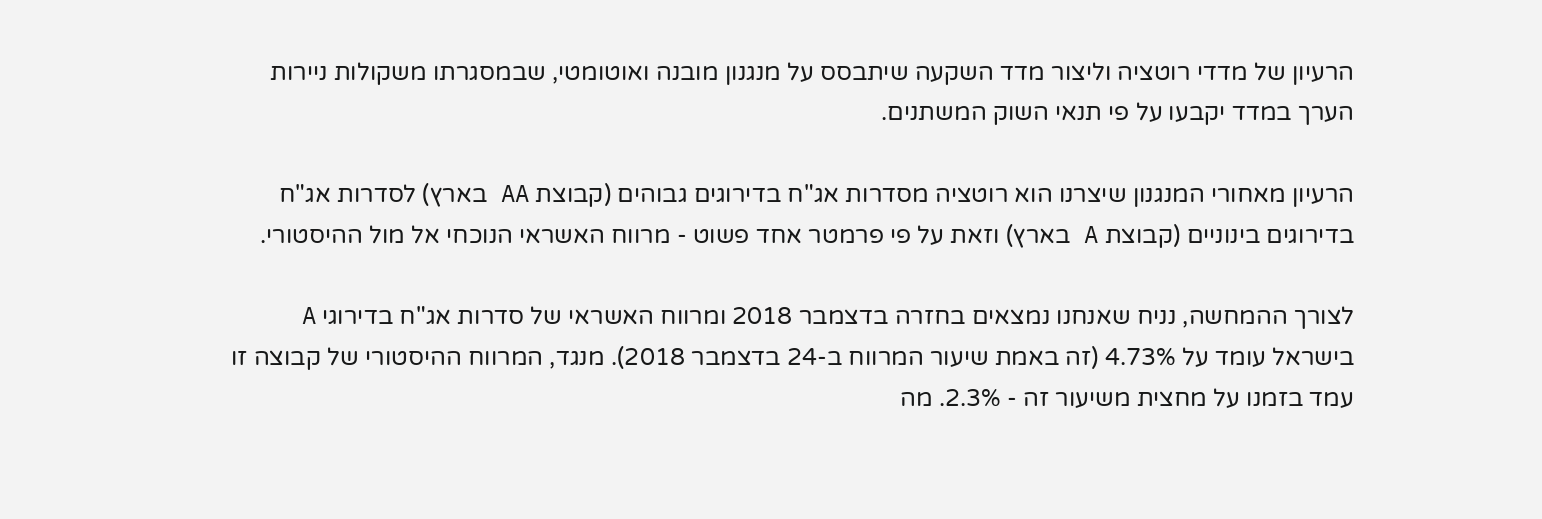הרעיון של מדדי רוטציה וליצור מדד השקעה שיתבסס על מנגנון מובנה ואוטומטי, שבמסגרתו משקולות ניירות הערך במדד יקבעו על פי תנאי השוק המשתנים.

הרעיון מאחורי המנגנון שיצרנו הוא רוטציה מסדרות אג"ח בדירוגים גבוהים (קבוצת AA בארץ) לסדרות אג"ח בדירוגים בינוניים (קבוצת A בארץ) וזאת על פי פרמטר אחד פשוט - מרווח האשראי הנוכחי אל מול ההיסטורי.

לצורך ההמחשה, נניח שאנחנו נמצאים בחזרה בדצמבר 2018 ומרווח האשראי של סדרות אג"ח בדירוגי A בישראל עומד על 4.73% (זה באמת שיעור המרווח ב-24 בדצמבר 2018). מנגד, המרווח ההיסטורי של קבוצה זו עמד בזמנו על מחצית משיעור זה - 2.3%. מה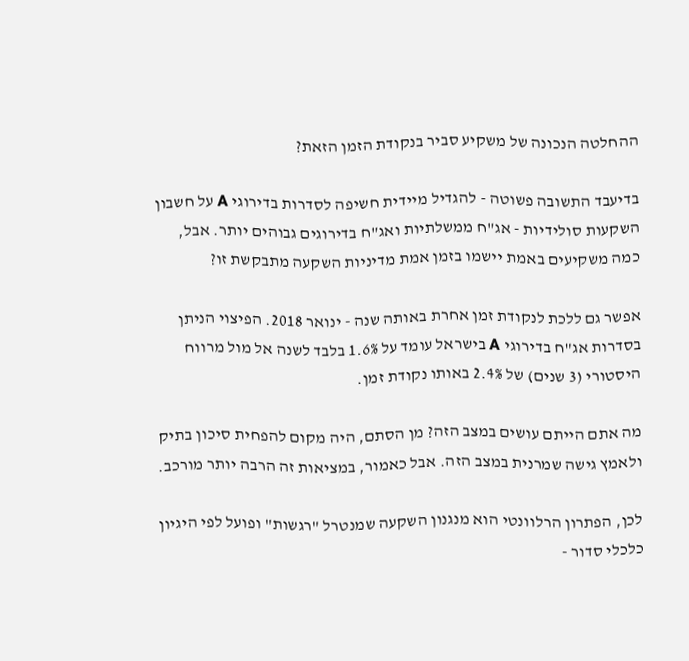ההחלטה הנכונה של משקיע סביר בנקודת הזמן הזאת?

בדיעבד התשובה פשוטה - להגדיל מיידית חשיפה לסדרות בדירוגי A על חשבון השקעות סולידיות - אג"ח ממשלתיות ואג"ח בדירוגים גבוהים יותר. אבל, כמה משקיעים באמת יישמו בזמן אמת מדיניות השקעה מתבקשת זו?

אפשר גם ללכת לנקודת זמן אחרת באותה שנה - ינואר 2018. הפיצוי הניתן בסדרות אג"ח בדירוגי A בישראל עומד על 1.6% בלבד לשנה אל מול מרווח היסטורי (3 שנים) של 2.4% באותו נקודת זמן.

מה אתם הייתם עושים במצב הזה? מן הסתם, היה מקום להפחית סיכון בתיק ולאמץ גישה שמרנית במצב הזה. אבל כאמור, במציאות זה הרבה יותר מורכב.

לכן, הפתרון הרלוונטי הוא מנגנון השקעה שמנטרל "רגשות" ופועל לפי היגיון כלכלי סדור -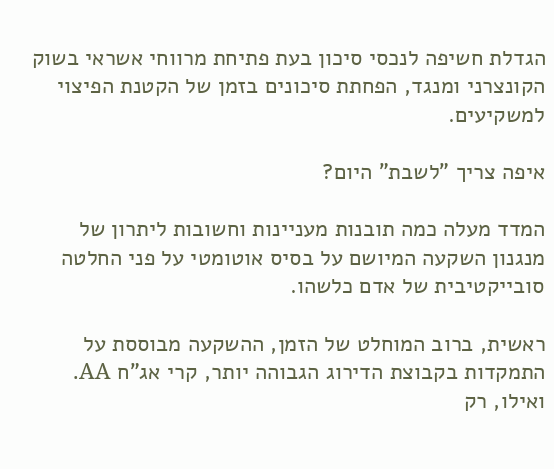הגדלת חשיפה לנכסי סיכון בעת פתיחת מרווחי אשראי בשוק הקונצרני ומנגד, הפחתת סיכונים בזמן של הקטנת הפיצוי למשקיעים.

איפה צריך "לשבת" היום?

המדד מעלה כמה תובנות מעניינות וחשובות ליתרון של מנגנון השקעה המיושם על בסיס אוטומטי על פני החלטה סובייקטיבית של אדם כלשהו.

ראשית, ברוב המוחלט של הזמן, ההשקעה מבוססת על התמקדות בקבוצת הדירוג הגבוהה יותר, קרי אג"ח AA. ואילו, רק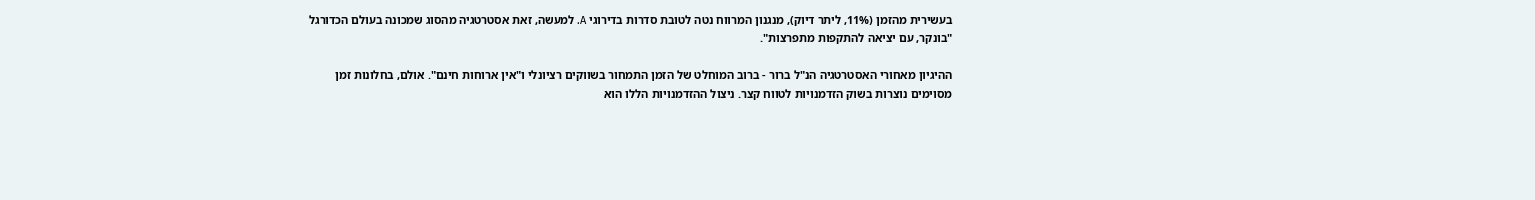בעשירית מהזמן (11%, ליתר דיוק), מנגנון המרווח נטה לטובת סדרות בדירוגי A. למעשה, זאת אסטרטגיה מהסוג שמכונה בעולם הכדורגל "בונקר, עם יציאה להתקפות מתפרצות".

ההיגיון מאחורי האסטרטגיה הנ"ל ברור - ברוב המוחלט של הזמן התמחור בשווקים רציונלי ו"אין ארוחות חינם". אולם, בחלונות זמן מסוימים נוצרות בשוק הזדמנויות לטווח קצר. ניצול ההזדמנויות הללו הוא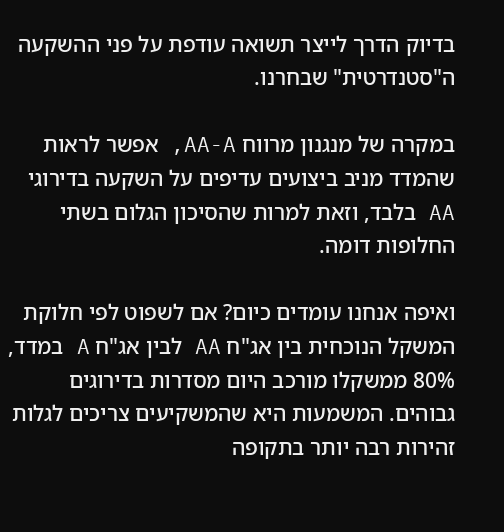בדיוק הדרך לייצר תשואה עודפת על פני ההשקעה ה"סטנדרטית" שבחרנו.

במקרה של מנגנון מרווח AA-A, אפשר לראות שהמדד מניב ביצועים עדיפים על השקעה בדירוגי AA בלבד, וזאת למרות שהסיכון הגלום בשתי החלופות דומה.

ואיפה אנחנו עומדים כיום? אם לשפוט לפי חלוקת המשקל הנוכחית בין אג"ח AA לבין אג"ח A במדד, 80% ממשקלו מורכב היום מסדרות בדירוגים גבוהים. המשמעות היא שהמשקיעים צריכים לגלות זהירות רבה יותר בתקופה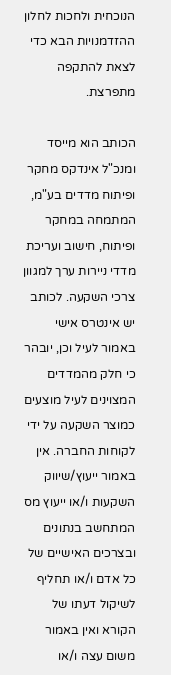הנוכחית ולחכות לחלון ההזדמנויות הבא כדי לצאת להתקפה מתפרצת.

הכותב הוא מייסד ומנכ"ל אינדקס מחקר ופיתוח מדדים בע"מ, המתמחה במחקר ופיתוח, חישוב ועריכת מדדי ניירות ערך למגוון צרכי השקעה. לכותב יש אינטרס אישי באמור לעיל וכן, יובהר כי חלק מהמדדים המצוינים לעיל מוצעים כמוצר השקעה על ידי לקוחות החברה. אין באמור ייעוץ/שיווק השקעות ו/או ייעוץ מס המתחשב בנתונים ובצרכים האישיים של כל אדם ו/או תחליף לשיקול דעתו של הקורא ואין באמור משום עצה ו/או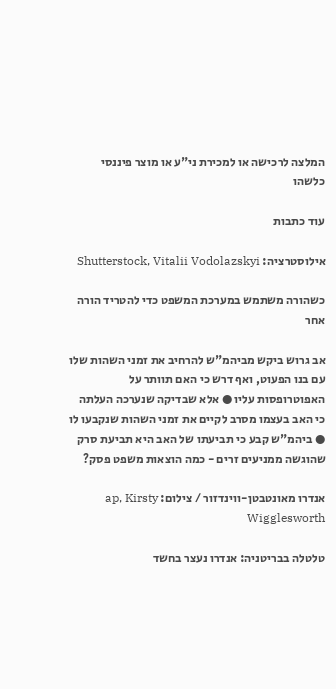המלצה לרכישה או למכירת ני"ע או מוצר פיננסי כלשהו

עוד כתבות

אילוסטרציה: Shutterstock, Vitalii Vodolazskyi

כשהורה משתמש במערכת המשפט כדי להטריד הורה אחר

אב גרוש ביקש מביהמ"ש להרחיב את זמני השהות שלו עם בנו הפעוט, ואף דרש כי האם תוותר על האפוטרופסות עליו ● אלא שבדיקה שנערכה העלתה כי האב בעצמו מסרב לקיים את זמני השהות שנקבעו לו ● ביהמ"ש קבע כי תביעתו של האב היא תביעת סרק שהוגשה ממניעים זרים - כמה הוצאות משפט פסק?

אנדרו מאונטבטן-ווינדזור / צילום: ap, Kirsty Wigglesworth

טלטלה בבריטניה: אנדרו נעצר בחשד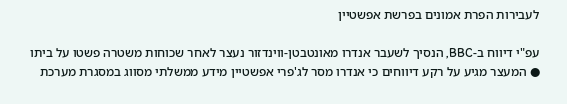לעבירות הפרת אמונים בפרשת אפשטיין

עפ"י דיווח ב-BBC, הנסיך לשעבר אנדרו מאונטבטן-ווינדזור נעצר לאחר שכוחות משטרה פשטו על ביתו ● המעצר מגיע על רקע דיווחים כי אנדרו מסר לג'פרי אפשטיין מידע ממשלתי מסווג במסגרת מערכת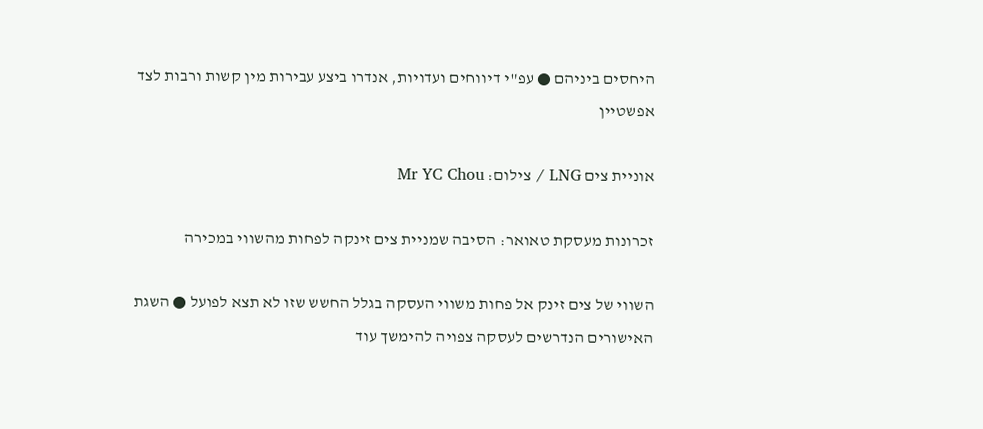היחסים ביניהם ● עפ"י דיווחים ועדויות, אנדרו ביצע עבירות מין קשות ורבות לצד אפשטיין

אוניית צים LNG / צילום: Mr YC Chou

זכרונות מעסקת טאואר: הסיבה שמניית צים זינקה לפחות מהשווי במכירה

השווי של צים זינק אל פחות משווי העסקה בגלל החשש שזו לא תצא לפועל ● השגת האישורים הנדרשים לעסקה צפויה להימשך עוד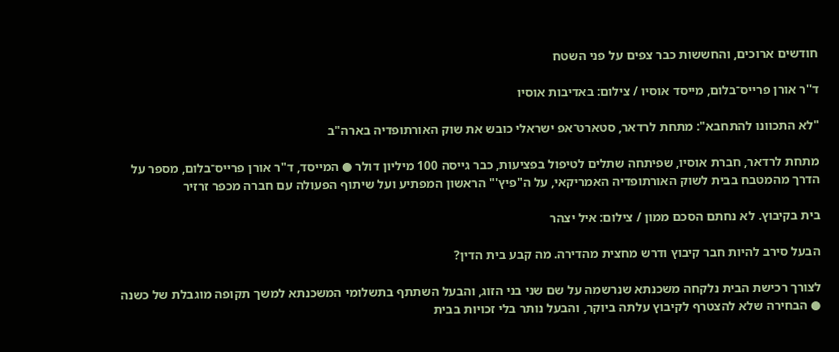חודשים ארוכים, והחששות כבר צפים על פני השטח

ד''ר אורן פרייס־בלום, מייסד אוסיו / צילום: באדיבות אוסיו

"לא התכוונו להתחבא": מתחת לרדאר, סטארט־אפ ישראלי כובש את שוק האורתופדיה בארה"ב

מתחת לרדאר, חברת אוסיו, שפיתחה שתלים לטיפול בפציעות, כבר גייסה 100 מיליון דולר ● המייסד, ד"ר אורן פרייס־בלום, מספר על הדרך מהמטבח בבית לשוק האורתופדיה האמריקאי, על ה"פיץ'" הראשון המפתיע ועל שיתוף הפעולה עם חברה מכפר זרזיר

בית בקיבוץ. לא נחתם הסכם ממון / צילום: איל יצהר

הבעל סירב להיות חבר קיבוץ ודרש מחצית מהדירה. מה קבע בית הדין?

לצורך רכישת הבית נלקחה משכנתא שנרשמה על שם שני בני הזוג, והבעל השתתף בתשלומי המשכנתא למשך תקופה מוגבלת של כשנה ● הבחירה שלא להצטרף לקיבוץ עלתה ביוקר, והבעל נותר בלי זכויות בבית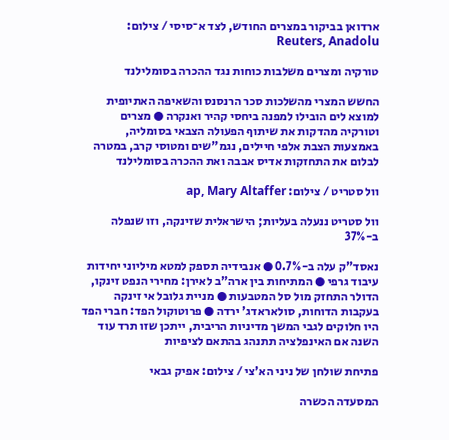ארדואן בביקור במצרים החודש, לצד א־סיסי / צילום: Reuters, Anadolu

טורקיה ומצרים משלבות כוחות נגד ההכרה בסומלילנד

החשש המצרי מהשלכות סכר הרנסנס והשאיפה האתיופית למוצא לים הובילו למפנה ביחסי קהיר ואנקרה ● מצרים וטורקיה מהדקות את שיתוף הפעולה הצבאי בסומליה, באמצעות הצבת אלפי חיילים, נגמ"שים ומטוסי קרב, במטרה לבלום את התחזקות אדיס אבבה ואת ההכרה בסומלילנד

וול סטריט / צילום: ap, Mary Altaffer

וול סטריט ננעלה בעליות; הישראלית שזינקה, וזו שנפלה ב-37%

נאסד"ק עלה ב-0.7% ● אנבידיה תספק למטא מיליוני יחידות עיבוד גרפי ● המתיחות בין ארה"ב לאירן: מחירי הנפט זינקו, הדולר התחזק מול סל המטבעות ● מניית גלובל אי זינקה בעקבות הדוחות, סולאראדג' ירדה ● פרוטוקול הפד: חברי הפד היו חלוקים לגבי המשך מדיניות הריבית, ייתכן שזו תרד עוד השנה אם האינפלציה תתנהג בהתאם לציפיות

פתיחת שולחן של ניני הא'צי / צילום: אפיק גבאי

המסעדה הכשרה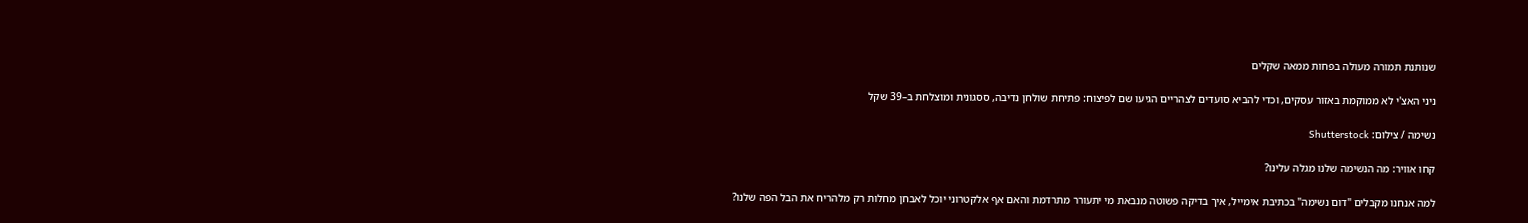שנותנת תמורה מעולה בפחות ממאה שקלים

ניני האצ'י לא ממוקמת באזור עסקים, וכדי להביא סועדים לצהריים הגיעו שם לפיצוח: פתיחת שולחן נדיבה, ססגונית ומוצלחת ב–39 שקל

נשימה / צילום: Shutterstock

קחו אוויר: מה הנשימה שלנו מגלה עלינו?

למה אנחנו מקבלים "דום נשימה" בכתיבת אימייל, איך בדיקה פשוטה מנבאת מי יתעורר מתרדמת והאם אף אלקטרוני יוכל לאבחן מחלות רק מלהריח את הבל הפה שלנו?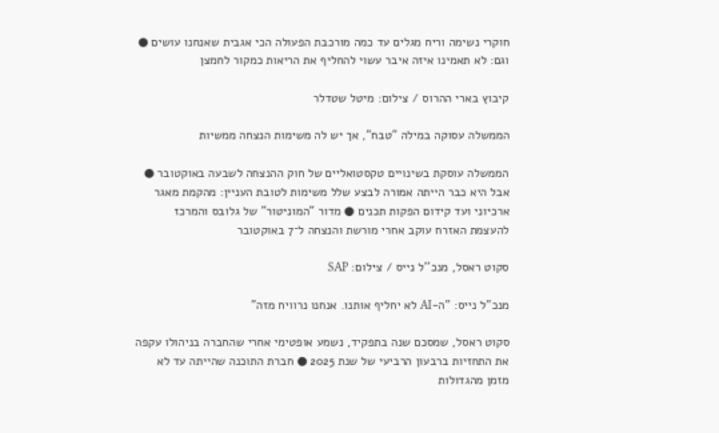חוקרי נשימה וריח מגלים עד כמה מורכבת הפעולה הכי אגבית שאנחנו עושים ● וגם: לא תאמינו איזה איבר עשוי להחליף את הריאות כמקור לחמצן

קיבוץ בארי ההרוס / צילום: מיטל שטדלר

הממשלה עסוקה במילה "טבח", אך יש לה משימות הנצחה ממשיות

הממשלה עוסקת בשינויים טקסטואליים של חוק ההנצחה לשבעה באוקטובר ● אבל היא כבר הייתה אמורה לבצע שלל משימות לטובת העניין: מהקמת מאגר ארכיוני ועד קידום הפקות תכנים ● מדור "המוניטור" של גלובס והמרכז להעצמת האזרח עוקב אחרי מורשת והנצחה ל־7 באוקטובר

סקוט ראסל, מנכ''ל נייס / צילום: SAP

מנכ"ל נייס: "ה-AI לא יחליף אותנו. אנחנו נרוויח מזה"

סקוט ראסל, שמסכם שנה בתפקיד, נשמע אופטימי אחרי שהחברה בניהולו עקפה את התחזיות ברבעון הרביעי של שנת 2025 ● חברת התוכנה שהייתה עד לא מזמן מהגדולות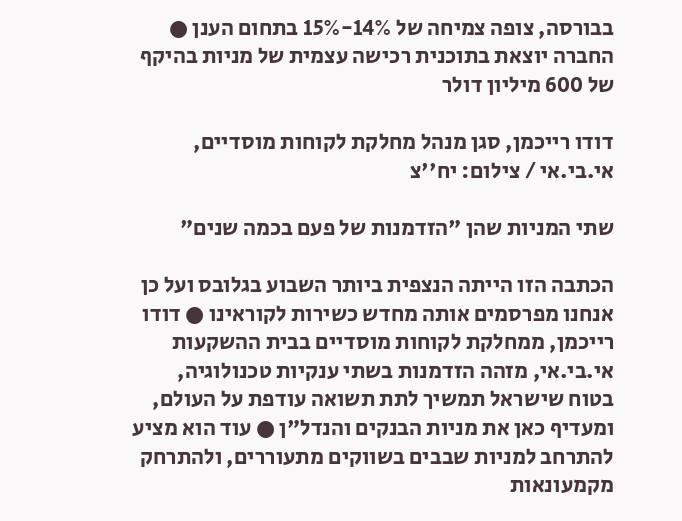בבורסה, צופה צמיחה של 14%-15% בתחום הענן ● החברה יוצאת בתוכנית רכישה עצמית של מניות בהיקף של 600 מיליון דולר

דודו רייכמן, סגן מנהל מחלקת לקוחות מוסדיים, אי.בי.אי / צילום: יח''צ

שתי המניות שהן "הזדמנות של פעם בכמה שנים"

הכתבה הזו הייתה הנצפית ביותר השבוע בגלובס ועל כן אנחנו מפרסמים אותה מחדש כשירות לקוראינו ● דודו רייכמן, ממחלקת לקוחות מוסדיים בבית ההשקעות אי.בי.אי, מזהה הזדמנות בשתי ענקיות טכנולוגיה, בטוח שישראל תמשיך לתת תשואה עודפת על העולם, ומעדיף כאן את מניות הבנקים והנדל"ן ● עוד הוא מציע להתרחב למניות שבבים בשווקים מתעוררים, ולהתרחק מקמעונאות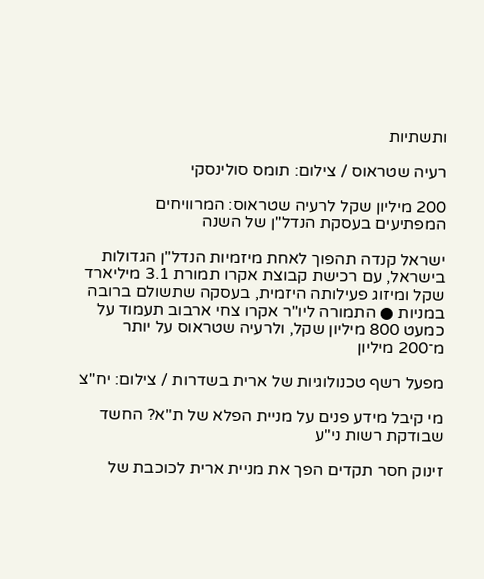ותשתיות

רעיה שטראוס / צילום: תומס סולינסקי

200 מיליון שקל לרעיה שטראוס: המרוויחים המפתיעים בעסקת הנדל"ן של השנה

ישראל קנדה תהפוך לאחת מיזמיות הנדל"ן הגדולות בישראל, עם רכישת קבוצת אקרו תמורת 3.1 מיליארד שקל ומיזוג פעילותה היזמית, בעסקה שתשולם ברובה במניות ● התמורה ליו"ר אקרו צחי ארבוב תעמוד על כמעט 800 מיליון שקל, ולרעיה שטראוס על יותר מ־200 מיליון

מפעל רשף טכנולוגיות של ארית בשדרות / צילום: יח''צ

מי קיבל מידע פנים על מניית הפלא של ת"א? החשד שבודקת רשות ני"ע

זינוק חסר תקדים הפך את מניית ארית לכוכבת של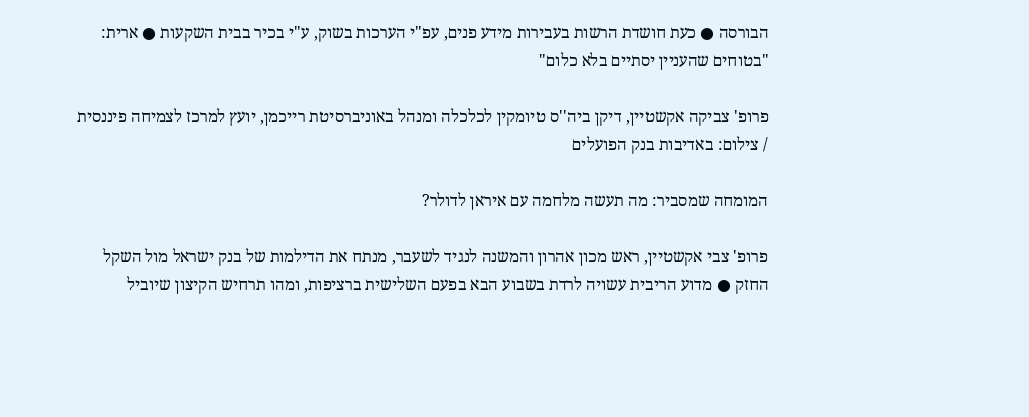הבורסה ● כעת חושדת הרשות בעבירות מידע פנים, עפ"י הערכות בשוק, ע"י בכיר בבית השקעות ● ארית: "בטוחים שהעניין יסתיים בלא כלום"

פרופ' צביקה אקשטיין, דיקן ביה''ס טיומקין לכלכלה ומנהל באוניברסיטת רייכמן, יועץ למרכז לצמיחה פיננסית / צילום: באדיבות בנק הפועלים

המומחה שמסביר: מה תעשה מלחמה עם איראן לדולר?

פרופ' צבי אקשטיין, ראש מכון אהרון והמשנה לנגיד לשעבר, מנתח את הדילמות של בנק ישראל מול השקל החזק ● מדוע הריבית עשויה לרדת בשבוע הבא בפעם השלישית ברציפות, ומהו תרחיש הקיצון שיוביל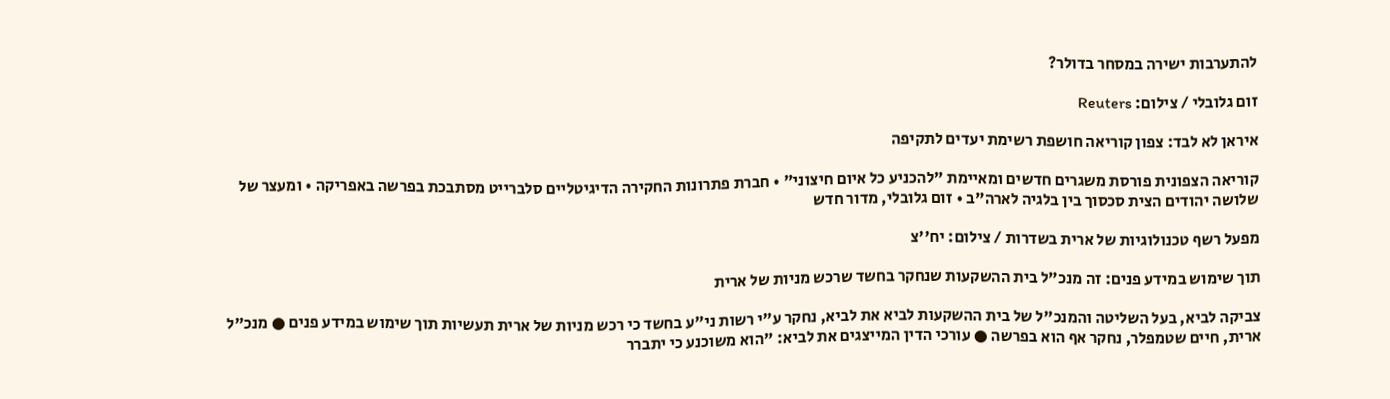להתערבות ישירה במסחר בדולר?

זום גלובלי / צילום: Reuters

איראן לא לבד: צפון קוריאה חושפת רשימת יעדים לתקיפה

קוריאה הצפונית פורסת משגרים חדשים ומאיימת "להכניע כל איום חיצוני" • חברת פתרונות החקירה הדיגיטליים סלברייט מסתבכת בפרשה באפריקה • ומעצר של שלושה יהודים הצית סכסוך בין בלגיה לארה"ב • זום גלובלי, מדור חדש

מפעל רשף טכנולוגיות של ארית בשדרות / צילום: יח''צ

תוך שימוש במידע פנים: זה מנכ"ל בית ההשקעות שנחקר בחשד שרכש מניות של ארית

צביקה לביא, בעל השליטה והמנכ"ל של בית ההשקעות לביא את לביא, נחקר ע"י רשות ני"ע בחשד כי רכש מניות של ארית תעשיות תוך שימוש במידע פנים ● מנכ"ל ארית, חיים שטמפלר, נחקר אף הוא בפרשה ● עורכי הדין המייצגים את לביא: "הוא משוכנע כי יתברר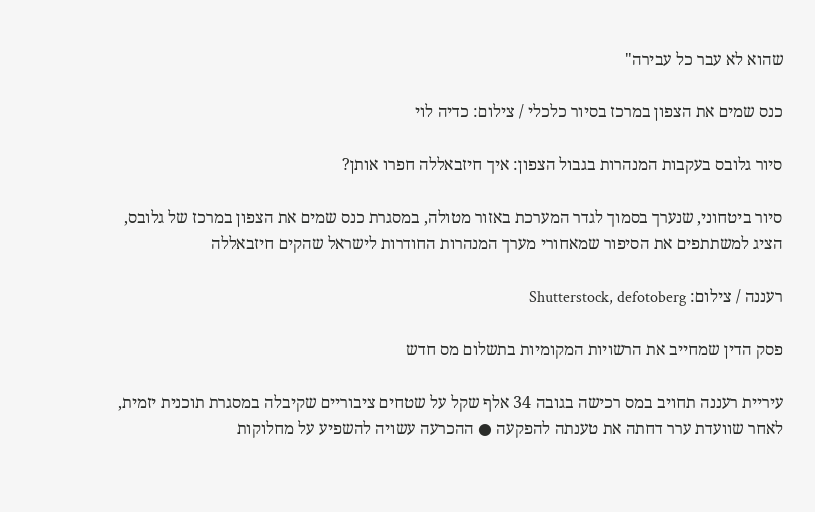שהוא לא עבר כל עבירה"

כנס שמים את הצפון במרכז בסיור כלכלי / צילום: כדיה לוי

סיור גלובס בעקבות המנהרות בגבול הצפון: איך חיזבאללה חפרו אותן?

סיור ביטחוני, שנערך בסמוך לגדר המערכת באזור מטולה, במסגרת כנס שמים את הצפון במרכז של גלובס, הציג למשתתפים את הסיפור שמאחורי מערך המנהרות החודרות לישראל שהקים חיזבאללה

רעננה / צילום: Shutterstock, defotoberg

פסק הדין שמחייב את הרשויות המקומיות בתשלום מס חדש

עיריית רעננה תחויב במס רכישה בגובה 34 אלף שקל על שטחים ציבוריים שקיבלה במסגרת תוכנית יזמית, לאחר שוועדת ערר דחתה את טענתה להפקעה ● ההכרעה עשויה להשפיע על מחלוקות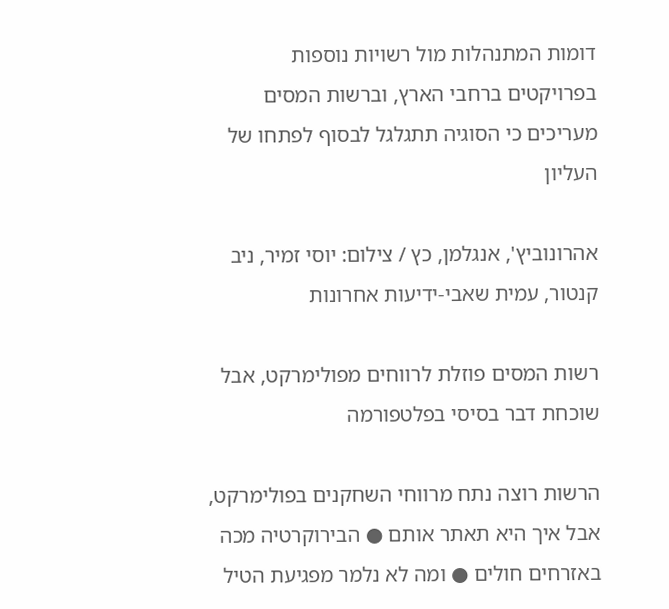דומות המתנהלות מול רשויות נוספות בפרויקטים ברחבי הארץ, וברשות המסים מעריכים כי הסוגיה תתגלגל לבסוף לפתחו של העליון

אהרונוביץ', אנגלמן, כץ / צילום: יוסי זמיר, ניב קנטור, עמית שאבי-ידיעות אחרונות

רשות המסים פוזלת לרווחים מפולימרקט, אבל שוכחת דבר בסיסי בפלטפורמה

הרשות רוצה נתח מרווחי השחקנים בפולימרקט, אבל איך היא תאתר אותם ● הבירוקרטיה מכה באזרחים חולים ● ומה לא נלמר מפגיעת הטיל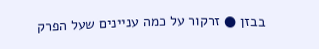בבזן ● זרקור על כמה עניינים שעל הפרק